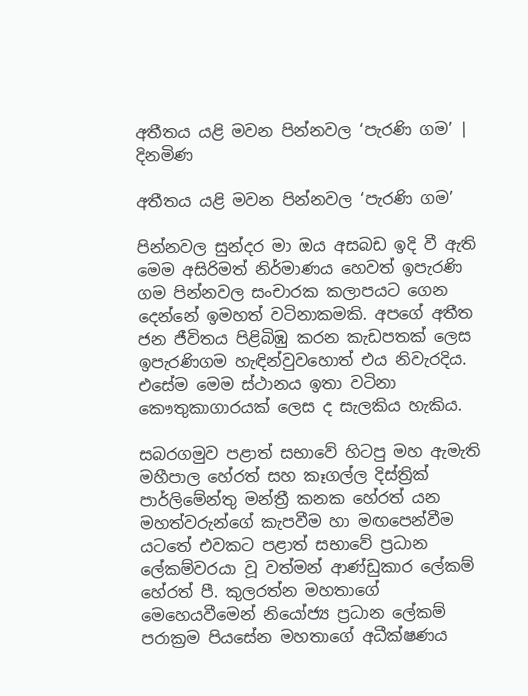අතීතය යළි මවන පින්නවල ‘පැරණි ගම’ | දිනමිණ

අතීතය යළි මවන පින්නවල ‘පැරණි ගම’

පින්නවල ‍සුන්දර මා ඔය අසබඩ ඉදි වී ඇති මෙම අසිරිමත් නිර්මාණය හෙවත් ඉපැරණි ගම පින්නවල සංචාරක කලාපයට ගෙන දෙන්නේ ඉමහත් වටිනාකමකි. අපගේ අතීත ජන ජීවිතය පිළිබිඹු කරන කැඩපතක් ලෙස ඉපැරණිගම හැඳින්වුවහොත් එය නිවැරදිය. එසේම මෙම ස්ථානය ඉතා වටිනා කෞතුකාගාරයක් ලෙස ද සැලකිය හැකිය.

සබරගමුව පළාත් සභාවේ හිටපු මහ ඇමැති මහීපාල හේරත් සහ කෑගල්ල දිස්ත්‍රික් පාර්ලිමේන්තු මන්ත්‍රී කනක හේරත් යන මහත්වරුන්ගේ කැපවීම හා මඟපෙන්වීම යටතේ එවකට පළාත් සභාවේ ප්‍රධාන ලේකම්වරයා වූ වත්මන් ආණ්ඩුකාර ලේකම් හේරත් පී. කුලරත්න මහතාගේ මෙහෙයවීමෙන් නියෝජ්‍ය ප්‍රධාන ලේකම් පරාක්‍රම පියසේන මහතාගේ අධීක්ෂණය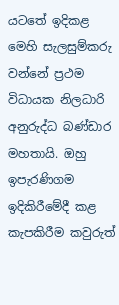යටතේ ඉදිකළ මෙහි සැලසුම්කරු වන්නේ ප්‍රථම විධායක නිලධාරි අනුරුද්ධ බණ්ඩාර මහතායි. ඔහු ඉපැරණිගම ඉදිකිරීමේදී කළ කැපකිරීම කවුරුත්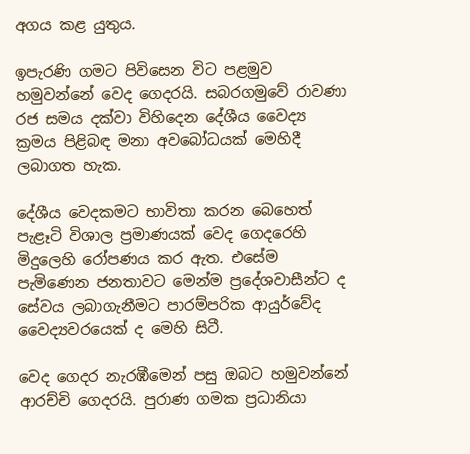අගය කළ යුතුය.

ඉපැරණි ගමට පිවිසෙන විට පළමුව හමුවන්නේ වෙද ගෙදරයි. සබරගමුවේ රාවණා රජ සමය දක්වා විහිදෙන දේශීය වෛද්‍ය ක්‍රමය පිළිබඳ මනා අවබෝධයක් මෙහිදී ලබාගත හැක.

දේශීය වෙදකමට භාවිතා කරන බෙහෙත් පැළෑටි විශාල ප්‍රමාණයක් වෙද ගෙදරෙහි මිදුලෙහි රෝපණය කර ඇත. එසේම පැමිණෙන ජනතාවට මෙන්ම ප්‍රදේශවාසීන්ට ද සේවය ලබාගැනීමට පාරම්පරික ආයුර්වේද වෛද්‍යවරයෙක් ද මෙහි සිටී.

වෙද ගෙදර නැරඹීමෙන් පසු ඔබට හමුවන්නේ ආරච්චි ගෙදරයි. පුරාණ ගමක ප්‍රධානියා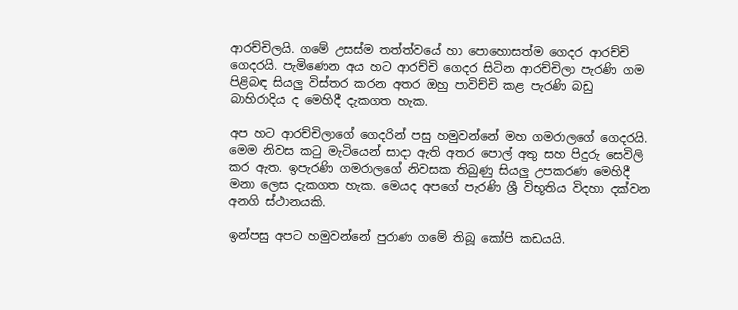ආරච්චිලයි. ගමේ උසස්ම තත්ත්වයේ හා පොහොසත්ම ගෙදර ආරච්චි ගෙදරයි. පැමිණෙන අය හට ආරච්චි ගෙදර සිටින ආරච්චිලා පැරණි ගම පිළිබඳ සියලු විස්තර කරන අතර ඔහු පාවිච්චි කළ පැරණි බඩු බාහිරාදිය ද මෙහිදී දැකගත හැක.

අප හට ආරච්චිලාගේ ගෙදරින් පසු හමුවන්නේ මහ ගමරාලගේ ගෙදරයි. මෙම නිවස කටු මැටියෙන් සාදා ඇති අතර පොල් අතු සහ පිදුරු සෙවිලි කර ඇත. ඉපැරණි ගමරාලගේ නිවසක තිබුණු සියලු උපකරණ මෙහිදී මනා ලෙස දැකගත හැක. මෙයද අපගේ පැරණි ශ්‍රී විභූතිය විදහා දක්වන අනගි ස්ථානයකි.

ඉන්පසු අපට හමුවන්නේ පුරාණ ගමේ තිබූ කෝපි කඩයයි.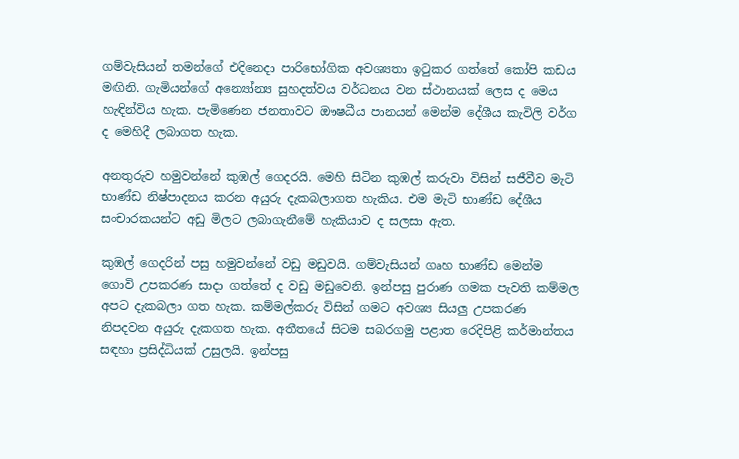ගම්වැසියන් තමන්ගේ එදිනෙදා පාරිභෝගික අවශ්‍යතා ඉටුකර ගත්තේ කෝපි කඩය මඟිනි. ගැමියන්ගේ අන්‍යෝන්‍ය සුහදත්වය වර්ධනය වන ස්ථානයක් ලෙස ද මෙය හැඳින්විය හැක. පැමිණෙන ජනතාවට ඖෂධීය පානයන් මෙන්ම දේශීය කැවිලි වර්ග ද මෙහිදී ලබාගත හැක.

අනතුරුව හමුවන්නේ කුඹල් ගෙදරයි. මෙහි සිටින කුඹල් කරුවා විසින් සජීවීව මැටි භාණ්ඩ නිෂ්පාදනය කරන අයුරු දැකබලාගත හැකිය. එම මැටි භාණ්ඩ දේශීය සංචාරකයන්ට අඩු මිලට ලබාගැනීමේ හැකියාව ද සලසා ඇත.

කුඹල් ගෙදරින් පසු හමුවන්නේ වඩු මඩුවයි. ගම්වැසියන් ගෘහ භාණ්ඩ මෙන්ම ගොවි උපකරණ සාදා ගත්තේ ද වඩු මඩුවෙනි. ඉන්පසු පුරාණ ගමක පැවති කම්මල අපට දැකබලා ගත හැක. කම්මල්කරු විසින් ගමට අවශ්‍ය සියලු උපකරණ නිපදවන අයුරු දැකගත හැක. අතීතයේ සිටම සබරගමු පළාත රෙදිපිළි කර්මාන්තය සඳහා ප්‍රසිද්ධියක් උසුලයි. ඉන්පසු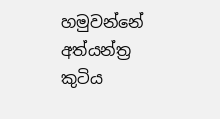හමුවන්නේ අත්යන්ත්‍ර කුටිය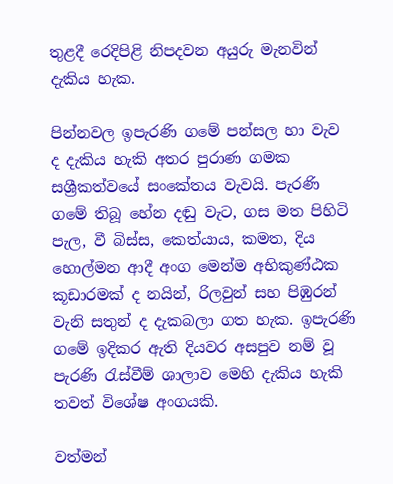තුළදී රෙදිපිළි නිපදවන අයුරු මැනවින් දැකිය හැක.

පින්නවල ඉපැරණි ගමේ පන්සල හා වැව ද දැකිය හැකි අතර පුරාණ ගමක සශ්‍රීකත්වයේ සංකේතය වැවයි. පැරණි ගමේ තිබූ හේන දඬු වැට, ගස මත පිහිටි පැල, වී බිස්ස, කෙත්යාය, කමත, දිය හොල්මන ආදී අංග මෙන්ම අභිකුණ්ඨක කූඩාරමක් ද නයින්, රිලවුන් සහ පිඹුරන් වැනි සතුන් ද දැකබලා ගත හැක. ඉපැරණි ගමේ ඉදිකර ඇති දියවර අසපුව නම් වූ පැරණි රැස්වීම් ශාලාව මෙහි දැකිය හැකි තවත් විශේෂ අංගයකි.

වත්මන්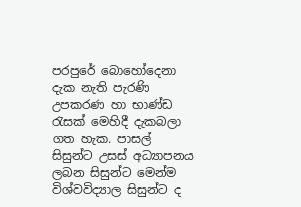පරපුරේ බොහෝදෙනා දැක නැති පැරණි උපකරණ හා භාණ්ඩ රැසක් මෙහිදී දැකබලා ගත හැක. පාසල් සිසුන්ට උසස් අධ්‍යාපනය ලබන සිසුන්ට මෙන්ම විශ්වවිද්‍යාල සිසුන්ට ද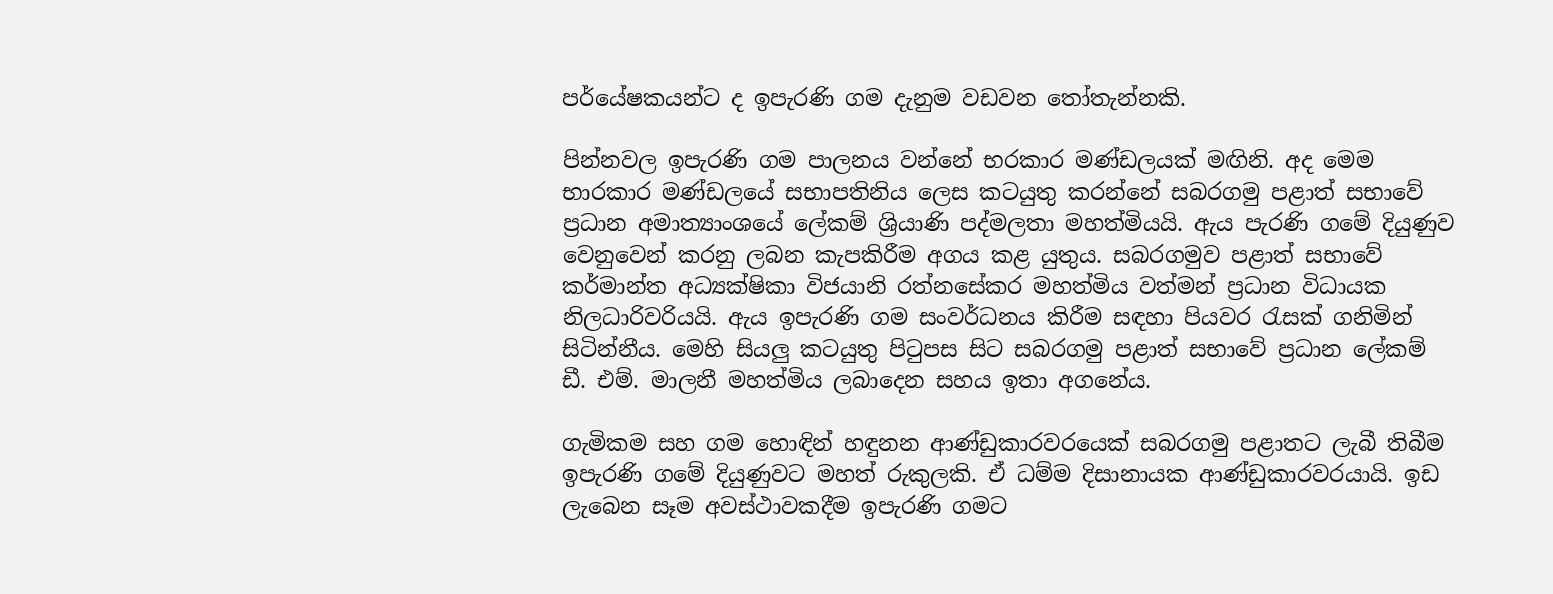පර්යේෂකයන්ට ද ඉපැරණි ගම දැනුම වඩවන තෝතැන්නකි.

පින්නවල ඉපැරණි ගම පාලනය වන්නේ භරකාර මණ්ඩලයක් මඟිනි. අද මෙම භාරකාර මණ්ඩලයේ සභාපතිනිය ලෙස කටයුතු කරන්නේ සබරගමු පළාත් සභාවේ ප්‍රධාන අමාත්‍යාංශයේ ලේකම් ශ්‍රියාණි පද්මලතා මහත්මියයි. ඇය පැරණි ගමේ දියුණුව වෙනුවෙන් කරනු ලබන කැපකිරීම අගය කළ යුතුය. සබරගමුව පළාත් සභාවේ කර්මාන්ත අධ්‍යක්ෂිකා විජයානි රත්නසේකර මහත්මිය වත්මන් ප්‍රධාන විධායක නිලධාරිවරියයි. ඇය ඉපැරණි ගම සංවර්ධනය කිරීම සඳහා පියවර රැසක් ගනිමින් සිටින්නීය. මෙහි සියලු කටයුතු පිටුපස සිට සබරගමු පළාත් සභාවේ ප්‍රධාන ලේකම් ඩී. එම්. මාලනී මහත්මිය ලබාදෙන සහය ඉතා අගනේය.

ගැමිකම සහ ගම හොඳින් හඳුනන ආණ්ඩුකාරවරයෙක් සබරගමු පළාතට ලැබී තිබීම ඉපැරණි ගමේ දියුණුවට මහත් රුකුලකි. ඒ ධම්ම දිසානායක ආණ්ඩුකාරවරයායි. ඉඩ ලැබෙන සෑම අවස්ථාවකදීම ඉපැරණි ගමට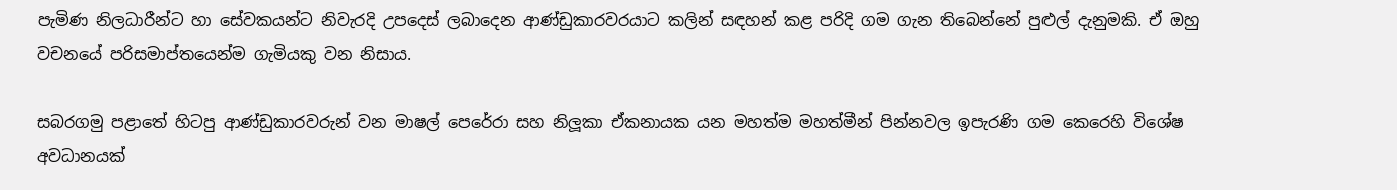පැමිණ නිලධාරීන්ට හා සේවකයන්ට නිවැරදි උපදෙස් ලබාදෙන ආණ්ඩුකාරවරයාට කලින් සඳහන් කළ පරිදි ගම ගැන තිබෙන්නේ පුළුල් දැනුමකි. ඒ ඔහු වචනයේ පරිසමාප්තයෙන්ම ගැමියකු වන නිසාය.

සබරගමු පළාතේ හිටපු ආණ්ඩුකාරවරුන් වන මාෂල් පෙරේරා සහ නිලූකා ඒකනායක යන මහත්ම මහත්මීන් පින්නවල ඉපැරණි ගම කෙරෙහි විශේෂ අවධානයක්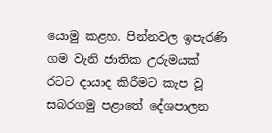යොමු කළහ. පින්නවල ඉපැරණි ගම වැනි ජාතික උරුමයක් රටට දායාද කිරීමට කැප වූ සබරගමු පළාතේ දේශපාලන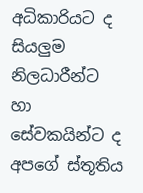අධිකාරියට ද සියලුම නිලධාරීන්ට හා සේවකයින්ට ද අපගේ ස්තූතිය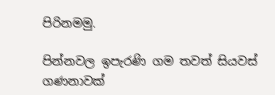පිරිනමමු.

පින්නවල ඉපැරණි ගම තවත් සියවස් ගණනාවක්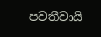පවතීවායි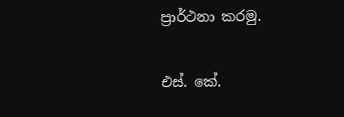ප්‍රාර්ථනා කරමු.

එස්. කේ.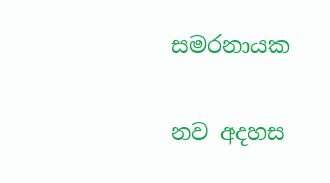සමරනායක

නව අදහස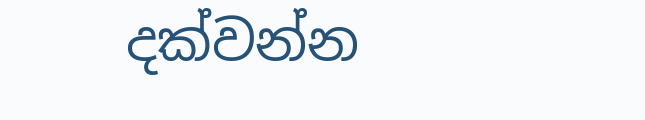දක්වන්න